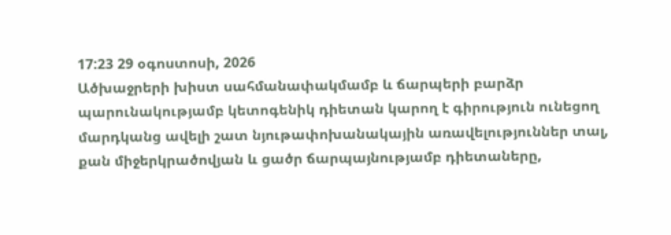17:23 29 օգոստոսի, 2026
Ածխաջրերի խիստ սահմանափակմամբ և ճարպերի բարձր պարունակությամբ կետոգենիկ դիետան կարող է գիրություն ունեցող մարդկանց ավելի շատ նյութափոխանակային առավելություններ տալ, քան միջերկրածովյան և ցածր ճարպայնությամբ դիետաները,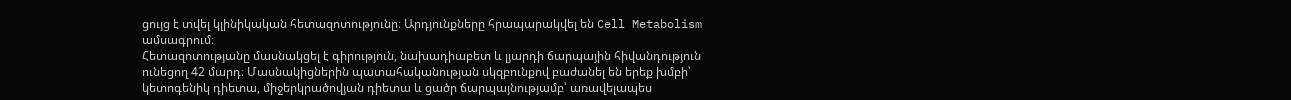ցույց է տվել կլինիկական հետազոտությունը։ Արդյունքները հրապարակվել են Cell Metabolism ամսագրում։
Հետազոտությանը մասնակցել է գիրություն, նախադիաբետ և լյարդի ճարպային հիվանդություն ունեցող 42 մարդ։ Մասնակիցներին պատահականության սկզբունքով բաժանել են երեք խմբի՝ կետոգենիկ դիետա, միջերկրածովյան դիետա և ցածր ճարպայնությամբ՝ առավելապես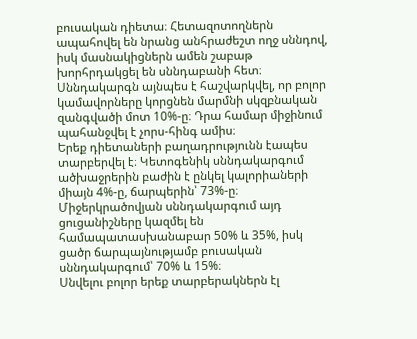բուսական դիետա։ Հետազոտողներն ապահովել են նրանց անհրաժեշտ ողջ սննդով, իսկ մասնակիցներն ամեն շաբաթ խորհրդակցել են սննդաբանի հետ։
Սննդակարգն այնպես է հաշվարկվել, որ բոլոր կամավորները կորցնեն մարմնի սկզբնական զանգվածի մոտ 10%-ը։ Դրա համար միջինում պահանջվել է չորս-հինգ ամիս։
Երեք դիետաների բաղադրությունն էապես տարբերվել է։ Կետոգենիկ սննդակարգում ածխաջրերին բաժին է ընկել կալորիաների միայն 4%-ը, ճարպերին՝ 73%-ը։ Միջերկրածովյան սննդակարգում այդ ցուցանիշները կազմել են համապատասխանաբար 50% և 35%, իսկ ցածր ճարպայնությամբ բուսական սննդակարգում՝ 70% և 15%։
Սնվելու բոլոր երեք տարբերակներն էլ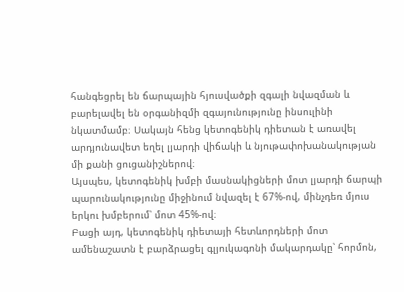հանգեցրել են ճարպային հյուսվածքի զգալի նվազման և բարելավել են օրգանիզմի զգայունությունը ինսուլինի նկատմամբ։ Սակայն հենց կետոգենիկ դիետան է առավել արդյունավետ եղել լյարդի վիճակի և նյութափոխանակության մի քանի ցուցանիշներով։
Այսպես, կետոգենիկ խմբի մասնակիցների մոտ լյարդի ճարպի պարունակությունը միջինում նվազել է 67%-ով, մինչդեռ մյուս երկու խմբերում՝ մոտ 45%-ով։
Բացի այդ, կետոգենիկ դիետայի հետևորդների մոտ ամենաշատն է բարձրացել գլյուկագոնի մակարդակը՝ հորմոն,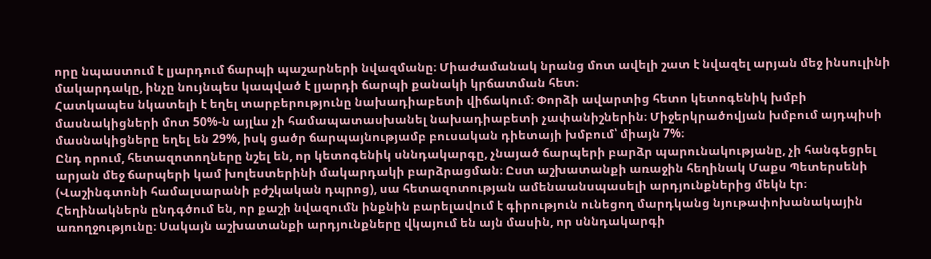որը նպաստում է լյարդում ճարպի պաշարների նվազմանը։ Միաժամանակ նրանց մոտ ավելի շատ է նվազել արյան մեջ ինսուլինի մակարդակը, ինչը նույնպես կապված է լյարդի ճարպի քանակի կրճատման հետ։
Հատկապես նկատելի է եղել տարբերությունը նախադիաբետի վիճակում։ Փորձի ավարտից հետո կետոգենիկ խմբի մասնակիցների մոտ 50%-ն այլևս չի համապատասխանել նախադիաբետի չափանիշներին։ Միջերկրածովյան խմբում այդպիսի մասնակիցները եղել են 29%, իսկ ցածր ճարպայնությամբ բուսական դիետայի խմբում՝ միայն 7%։
Ընդ որում, հետազոտողները նշել են, որ կետոգենիկ սննդակարգը, չնայած ճարպերի բարձր պարունակությանը, չի հանգեցրել արյան մեջ ճարպերի կամ խոլեստերինի մակարդակի բարձրացման։ Ըստ աշխատանքի առաջին հեղինակ Մաքս Պետերսենի (Վաշինգտոնի համալսարանի բժշկական դպրոց), սա հետազոտության ամենաանսպասելի արդյունքներից մեկն էր։
Հեղինակներն ընդգծում են, որ քաշի նվազումն ինքնին բարելավում է գիրություն ունեցող մարդկանց նյութափոխանակային առողջությունը։ Սակայն աշխատանքի արդյունքները վկայում են այն մասին, որ սննդակարգի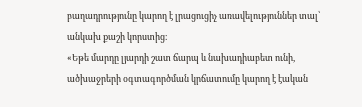բաղադրությունը կարող է լրացուցիչ առավելություններ տալ՝ անկախ քաշի կորստից։
«Եթե մարդը լյարդի շատ ճարպ և նախադիաբետ ունի, ածխաջրերի օգտագործման կրճատումը կարող է էական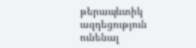թերապևտիկ ազդեցություն ունենալ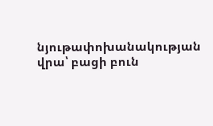նյութափոխանակության վրա՝ բացի բուն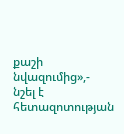քաշի նվազումից»,- նշել է հետազոտության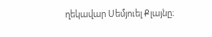ղեկավար Սեմյուել Քլայնը։